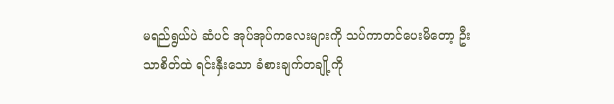မရည်ရွယ်ပဲ ဆံပင် အုပ်အုပ်ကလေးများကို သပ်ကာတင်ပေးမိတော့ ဦးသာစိတ်ထဲ ရင်းနှီးသော ခံစားချက်တချို့ကို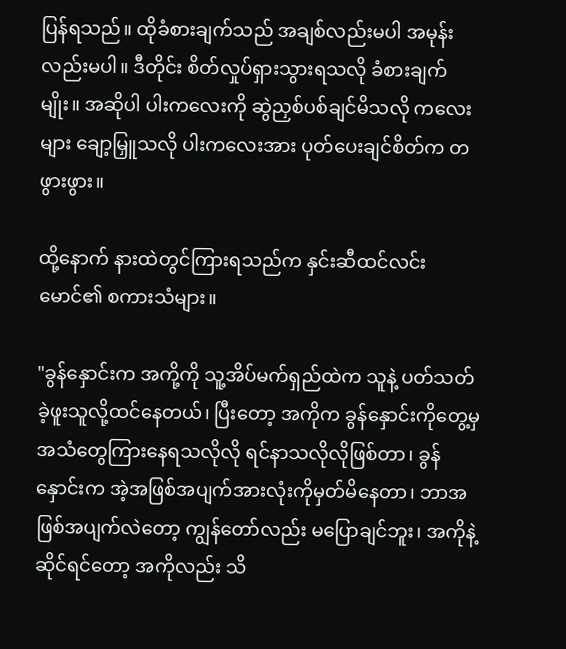ပြန်ရသည်။ ထိုခံစားချက်သည် အချစ်လည်းမပါ အမုန်းလည်းမပါ။ ဒီတိုင်း စိတ်လှုပ်ရှားသွားရသလို ခံစားချက်မျိုး။ အဆိုပါ ပါးကလေးကို ဆွဲညှစ်ပစ်ချင်မိသလို ကလေးများ ချော့မြှူသလို ပါးကလေးအား ပုတ်ပေးချင်စိတ်က တဖွားဖွား။

ထို့နောက် နားထဲတွင်ကြားရသည်က နှင်းဆီထင်လင်း မောင်၏ စကားသံများ။

"ခွန်နှောင်းက အကို့ကို သူ့အိပ်မက်ရှည်ထဲက သူနဲ့ ပတ်သတ်ခဲ့ဖူးသူလို့ထင်နေတယ်၊ ပြီးတော့ အကိုက ခွန်နှောင်းကိုတွေ့မှ အသံတွေကြားနေရသလိုလို ရင်နာသလိုလိုဖြစ်တာ၊ ခွန်နှောင်းက အဲ့အဖြစ်အပျက်အားလုံးကိုမှတ်မိနေတာ၊ ဘာအဖြစ်အပျက်လဲတော့ ကျွန်တော်လည်း မပြောချင်ဘူး၊ အကိုနဲ့ဆိုင်ရင်တော့ အကိုလည်း သိ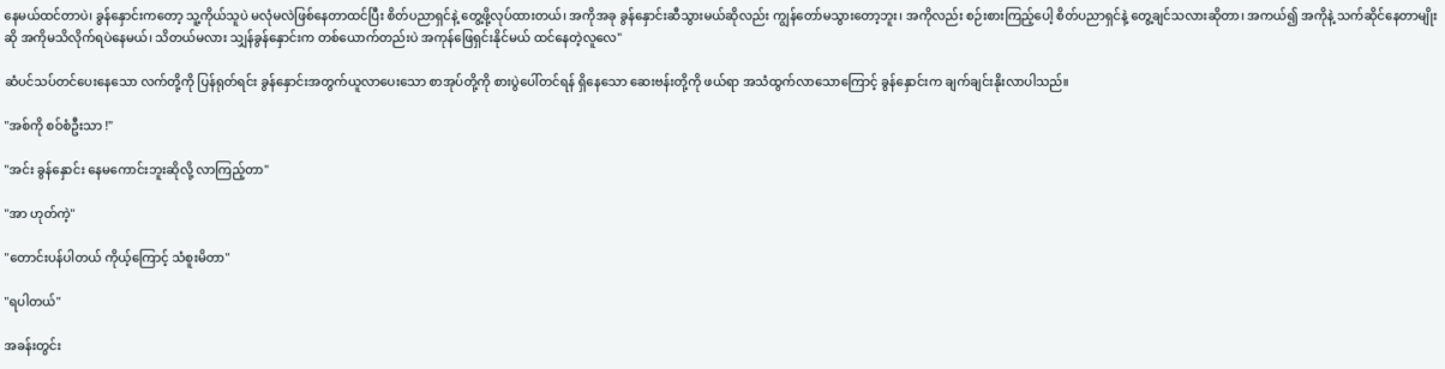နေမယ်ထင်တာပဲ၊ ခွန်နှောင်းကတော့ သူ့ကိုယ်သူပဲ မလုံမလဲဖြစ်နေတာထင်ပြီး စိတ်ပညာရှင်နဲ့ တွေ့ဖို့လုပ်ထားတယ်၊ အကိုအခု ခွန်နှောင်းဆီသွားမယ်ဆိုလည်း ကျွန်တော်မသွားတော့ဘူး၊ အကိုလည်း စဉ်းစားကြည့်ပေါ့ စိတ်ပညာရှင်နဲ့ တွေ့ချင်သလားဆိုတာ၊ အကယ်၍ အကိုနဲ့ သက်ဆိုင်နေတာမျိုးဆို အကိုမသိလိုက်ရပဲနေမယ်၊ သိတယ်မလား သျှန်ခွန်နှောင်းက တစ်ယောက်တည်းပဲ အကုန်ဖြေရှင်းနိုင်မယ် ထင်နေတဲ့လူလေ"

ဆံပင်သပ်တင်ပေးနေသော လက်တို့ကို ပြန်ရုတ်ရင်း ခွန်နှောင်းအတွက်ယူလာပေးသော စာအုပ်တို့ကို စားပွဲပေါ်တင်ရန် ရှိနေသော ဆေးဗန်းတို့ကို ဖယ်ရာ အသံထွက်လာသောကြောင့် ခွန်နှောင်းက ချက်ချင်းနိုးလာပါသည်။

"အစ်ကို စဝ်စံဦးသာ !"

"အင်း ခွန်နှောင်း နေမကောင်းဘူးဆိုလို့ လာကြည့်တာ"

"အာ ဟုတ်ကဲ့"

"တောင်းပန်ပါတယ် ကိုယ့်ကြောင့် သံစူးမိတာ"

"ရပါတယ်"

အခန်းတွင်း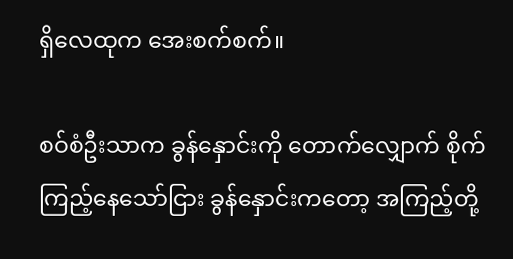ရှိလေထုက အေးစက်စက်။

စဝ်စံဦးသာက ခွန်နှောင်းကို တောက်လျှောက် စိုက်ကြည့်နေသော်ငြား ခွန်နှောင်းကတော့ အကြည့်တို့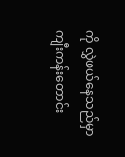ကို လွှဲဖယ်နေသည်မှာ ကျီးကန်းတောင်း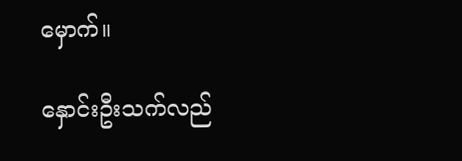မှောက်။

နှောင်းဦးသက်လည်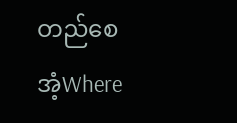တည်စေအံ့Where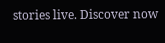stories live. Discover now